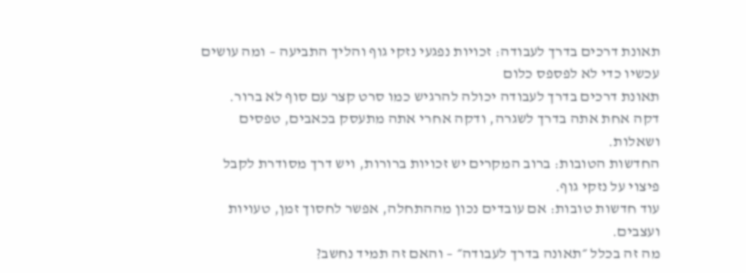תאונת דרכים בדרך לעבודה: זכויות נפגעי נזקי גוף והליך התביעה – ומה עושים עכשיו כדי לא לפספס כלום
תאונת דרכים בדרך לעבודה יכולה להרגיש כמו סרט קצר עם סוף לא ברור.
דקה אחת אתה בדרך לשגרה, ודקה אחרי אתה מתעסק בכאבים, טפסים ושאלות.
החדשות הטובות: ברוב המקרים יש זכויות ברורות, ויש דרך מסודרת לקבל פיצוי על נזקי גוף.
עוד חדשות טובות: אם עובדים נכון מההתחלה, אפשר לחסוך זמן, טעויות ועצבים.
מה זה בכלל ״תאונה בדרך לעבודה״ – והאם זה תמיד נחשב?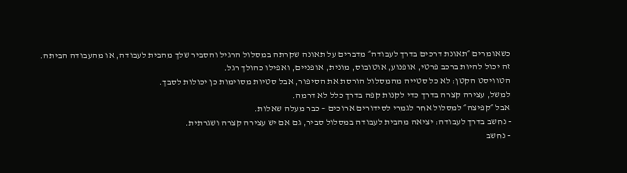כשאומרים ״תאונת דרכים בדרך לעבודה״ מדברים על תאונה שקרתה במסלול הרגיל והסביר שלך מהבית לעבודה, או מהעבודה הביתה.
זה יכול להיות ברכב פרטי, אופנוע, אוטובוס, מונית, אופניים, ואפילו כהולך רגל.
הטוויסט הקטן: לא כל סטייה מהמסלול הורסת את הסיפור, אבל סטיות מסוימות כן יכולות לסבך.
למשל, עצירה קצרה בדרך כדי לקנות קפה בדרך כלל לא דרמה.
אבל ״קפיצה״ למסלול אחר לגמרי לסידורים ארוכים – כבר מעלה שאלות.
- נחשב בדרך לעבודה: יציאה מהבית לעבודה במסלול סביר, גם אם יש עצירה קצרה ושגרתית.
- נחשב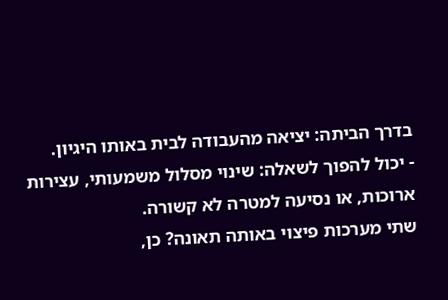בדרך הביתה: יציאה מהעבודה לבית באותו היגיון.
- יכול להפוך לשאלה: שינוי מסלול משמעותי, עצירות ארוכות, או נסיעה למטרה לא קשורה.
שתי מערכות פיצוי באותה תאונה? כן,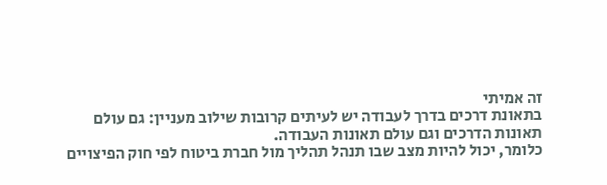זה אמיתי
בתאונת דרכים בדרך לעבודה יש לעיתים קרובות שילוב מעניין: גם עולם תאונות הדרכים וגם עולם תאונות העבודה.
כלומר, יכול להיות מצב שבו תנהל תהליך מול חברת ביטוח לפי חוק הפיצויים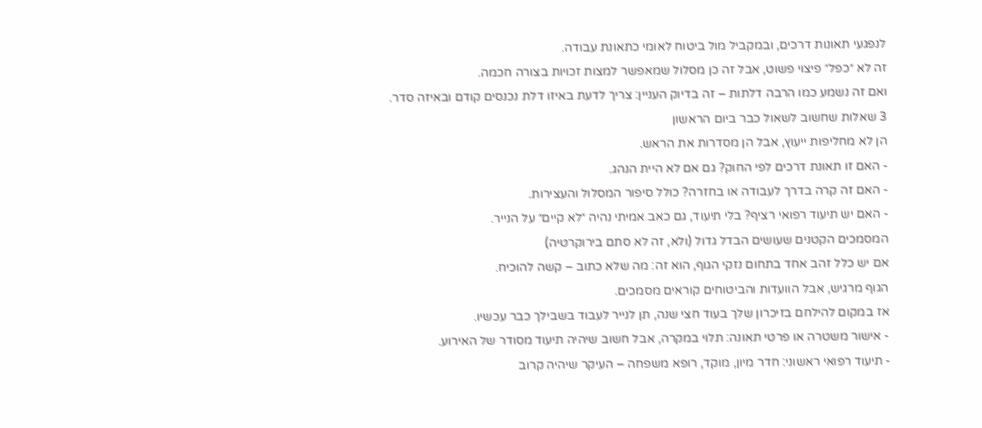לנפגעי תאונות דרכים, ובמקביל מול ביטוח לאומי כתאונת עבודה.
זה לא ״כפל״ פיצוי פשוט, אבל זה כן מסלול שמאפשר למצות זכויות בצורה חכמה.
ואם זה נשמע כמו הרבה דלתות – זה בדיוק העניין: צריך לדעת באיזו דלת נכנסים קודם ובאיזה סדר.
3 שאלות שחשוב לשאול כבר ביום הראשון
הן לא מחליפות ייעוץ, אבל הן מסדרות את הראש.
- האם זו תאונת דרכים לפי החוק? גם אם לא היית הנהג.
- האם זה קרה בדרך לעבודה או בחזרה? כולל סיפור המסלול והעצירות.
- האם יש תיעוד רפואי רציף? בלי תיעוד, גם כאב אמיתי נהיה ״לא קיים״ על הנייר.
המסמכים הקטנים שעושים הבדל גדול (ולא, זה לא סתם בירוקרטיה)
אם יש כלל זהב אחד בתחום נזקי הגוף, הוא זה: מה שלא כתוב – קשה להוכיח.
הגוף מרגיש, אבל הוועדות והביטוחים קוראים מסמכים.
אז במקום להילחם בזיכרון שלך בעוד חצי שנה, תן לנייר לעבוד בשבילך כבר עכשיו.
- אישור משטרה או פרטי תאונה: תלוי במקרה, אבל חשוב שיהיה תיעוד מסודר של האירוע.
- תיעוד רפואי ראשוני: חדר מיון, מוקד, רופא משפחה – העיקר שיהיה קרוב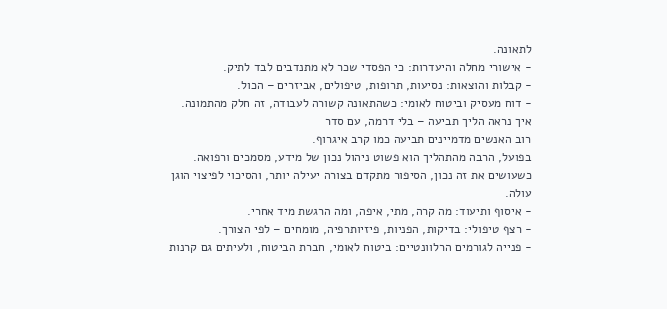לתאונה.
- אישורי מחלה והיעדרות: כי הפסדי שכר לא מתנדבים לבד לתיק.
- קבלות והוצאות: נסיעות, תרופות, טיפולים, אביזרים – הכול.
- דוח מעסיק וביטוח לאומי: כשהתאונה קשורה לעבודה, זה חלק מהתמונה.
איך נראה הליך תביעה – בלי דרמה, עם סדר
רוב האנשים מדמיינים תביעה כמו קרב איגרוף.
בפועל, הרבה מהתהליך הוא פשוט ניהול נכון של מידע, מסמכים ורפואה.
כשעושים את זה נכון, הסיפור מתקדם בצורה יעילה יותר, והסיכוי לפיצוי הוגן עולה.
- איסוף ותיעוד: מה קרה, מתי, איפה, ומה הרגשת מיד אחרי.
- רצף טיפולי: בדיקות, הפניות, פיזיותרפיה, מומחים – לפי הצורך.
- פנייה לגורמים הרלוונטיים: ביטוח לאומי, חברת הביטוח, ולעיתים גם קרנות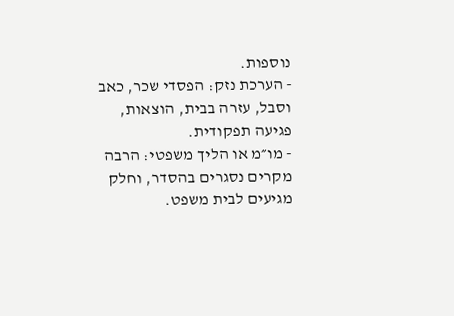נוספות.
- הערכת נזק: הפסדי שכר, כאב וסבל, עזרה בבית, הוצאות, פגיעה תפקודית.
- מו״מ או הליך משפטי: הרבה מקרים נסגרים בהסדר, וחלק מגיעים לבית משפט.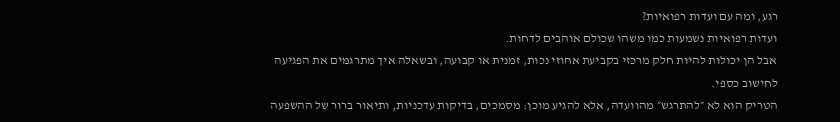רגע, ומה עם ועדות רפואיות?
ועדות רפואיות נשמעות כמו משהו שכולם אוהבים לדחות.
אבל הן יכולות להיות חלק מרכזי בקביעת אחוזי נכות, זמנית או קבועה, ובשאלה איך מתרגמים את הפגיעה לחישוב כספי.
הטריק הוא לא ״להתרגש״ מהוועדה, אלא להגיע מוכן: מסמכים, בדיקות עדכניות, ותיאור ברור של ההשפעה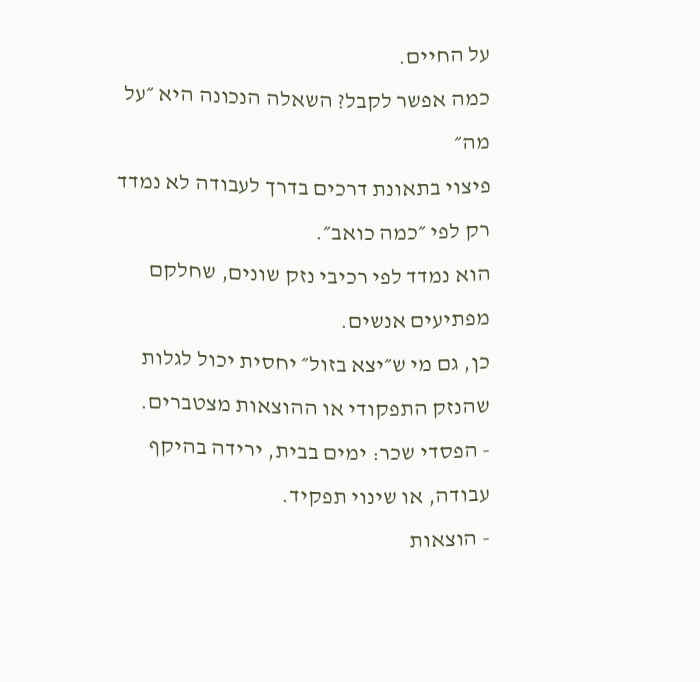על החיים.
כמה אפשר לקבל? השאלה הנכונה היא ״על מה״
פיצוי בתאונת דרכים בדרך לעבודה לא נמדד רק לפי ״כמה כואב״.
הוא נמדד לפי רכיבי נזק שונים, שחלקם מפתיעים אנשים.
כן, גם מי ש״יצא בזול״ יחסית יכול לגלות שהנזק התפקודי או ההוצאות מצטברים.
- הפסדי שכר: ימים בבית, ירידה בהיקף עבודה, או שינוי תפקיד.
- הוצאות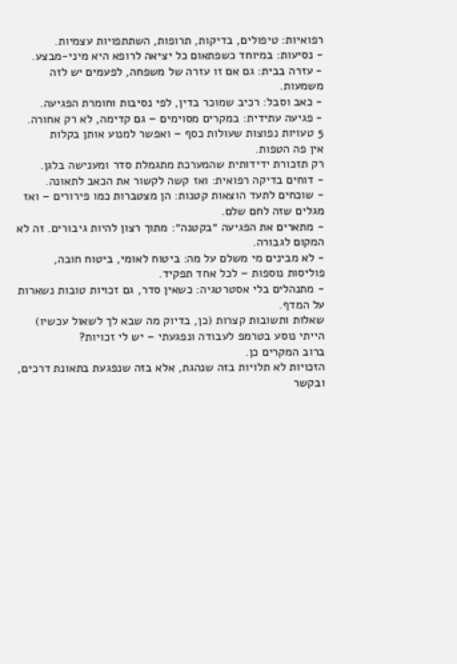רפואיות: טיפולים, בדיקות, תרופות, השתתפויות עצמיות.
- נסיעות: במיוחד כשפתאום כל יציאה לרופא היא מיני-מבצע.
- עזרה בבית: גם אם זו עזרה של משפחה, לפעמים יש לזה משמעות.
- כאב וסבל: רכיב שמוכר בדין, לפי נסיבות וחומרת הפגיעה.
- פגיעה עתידית: במקרים מסוימים – גם קדימה, לא רק אחורה.
5 טעויות נפוצות שעולות כסף – ואפשר למנוע אותן בקלות
אין פה הטפות.
רק תזכורת ידידותית שהמערכת מתגמלת סדר ומענישה בלגן.
- דוחים בדיקה רפואית: ואז קשה לקשור את הכאב לתאונה.
- שוכחים לתעד הוצאות קטנות: הן מצטברות כמו פירורים – ואז מגלים שזה לחם שלם.
- מתארים את הפגיעה ״בקטנה״: מתוך רצון להיות גיבורים. זה לא המקום לגבורה.
- לא מבינים מי משלם על מה: ביטוח לאומי, ביטוח חובה, פוליסות נוספות – לכל אחד תפקיד.
- מתנהלים בלי אסטרטגיה: כשאין סדר, גם זכויות טובות נשארות על המדף.
שאלות ותשובות קצרות (כן, בדיוק מה שבא לך לשאול עכשיו)
הייתי נוסע בטרמפ לעבודה ונפגעתי – יש לי זכויות?
ברוב המקרים כן.
הזכויות לא תלויות בזה שנהגת, אלא בזה שנפגעת בתאונת דרכים, ובקשר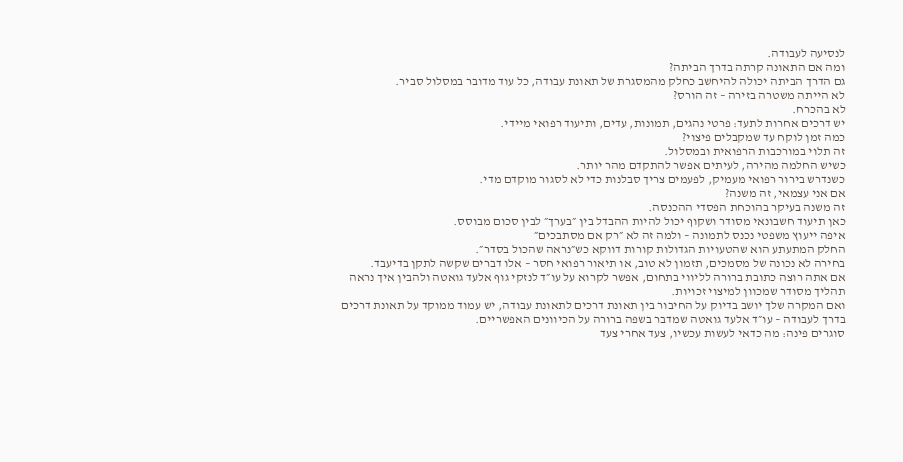לנסיעה לעבודה.
ומה אם התאונה קרתה בדרך הביתה?
גם הדרך הביתה יכולה להיחשב כחלק מהמסגרת של תאונת עבודה, כל עוד מדובר במסלול סביר.
לא הייתה משטרה בזירה – זה הורס?
לא בהכרח.
יש דרכים אחרות לתעד: פרטי נהגים, תמונות, עדים, ותיעוד רפואי מיידי.
כמה זמן לוקח עד שמקבלים פיצוי?
זה תלוי במורכבות הרפואית ובמסלול.
כשיש החלמה מהירה, לעיתים אפשר להתקדם מהר יותר.
כשנדרש בירור רפואי מעמיק, לפעמים צריך סבלנות כדי לא לסגור מוקדם מדי.
אם אני עצמאי, זה משנה?
זה משנה בעיקר בהוכחת הפסדי ההכנסה.
כאן תיעוד חשבונאי מסודר ושקוף יכול להיות ההבדל בין ״בערך״ לבין סכום מבוסס.
איפה ייעוץ משפטי נכנס לתמונה – ולמה זה לא ״רק אם מסתבכים״
החלק המתעתע הוא שהטעויות הגדולות קורות דווקא כש״נראה שהכול בסדר״.
בחירה לא נכונה של מסמכים, תזמון לא טוב, או תיאור רפואי חסר – אלו דברים שקשה לתקן בדיעבד.
אם אתה רוצה כתובת ברורה לליווי בתחום, אפשר לקרוא על עו״ד לנזקי גוף אלעד גואטה ולהבין איך נראה תהליך מסודר שמכוון למיצוי זכויות.
ואם המקרה שלך יושב בדיוק על החיבור בין תאונת דרכים לתאונת עבודה, יש עמוד ממוקד על תאונת דרכים בדרך לעבודה – עו״ד אלעד גואטה שמדבר בשפה ברורה על הכיוונים האפשריים.
סוגרים פינה: מה כדאי לעשות עכשיו, צעד אחרי צעד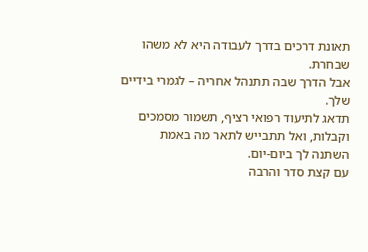תאונת דרכים בדרך לעבודה היא לא משהו שבחרת.
אבל הדרך שבה תתנהל אחריה – לגמרי בידיים שלך.
תדאג לתיעוד רפואי רציף, תשמור מסמכים וקבלות, ואל תתבייש לתאר מה באמת השתנה לך ביום-יום.
עם קצת סדר והרבה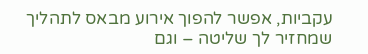עקביות, אפשר להפוך אירוע מבאס לתהליך שמחזיר לך שליטה – וגם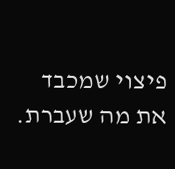פיצוי שמכבד את מה שעברת.